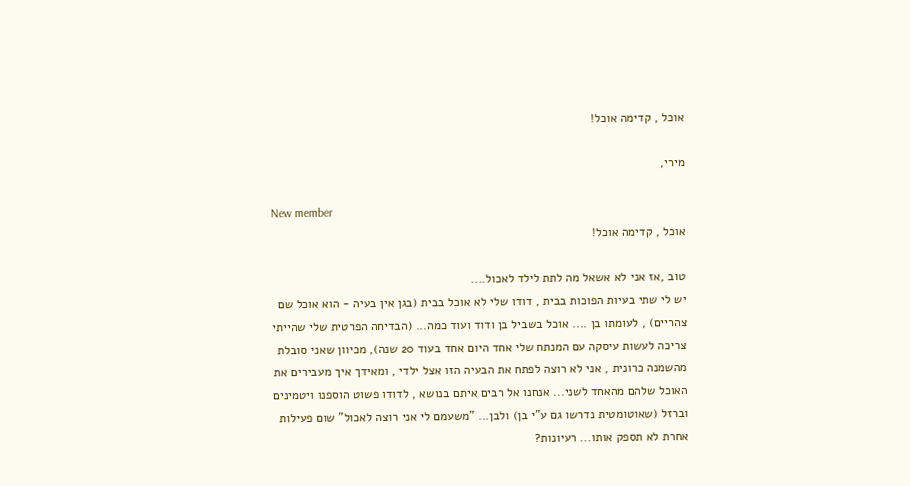אוכל , קדימה אוכל!

מירי,

New member
אוכל , קדימה אוכל!

טוב ,אז אני לא אשאל מה לתת לילד לאכול....
יש לי שתי בעיות הפוכות בבית , דודו שלי לא אוכל בבית (בגן אין בעיה - הוא אוכל שם צהריים) , לעומתו בן .... אוכל בשביל בן ודוד ועוד כמה... (הבדיחה הפרטית שלי שהייתי צריכה לעשות עיסקה עם המנתח שלי אחד היום אחד בעוד 20 שנה), מכיוון שאני סובלת מהשמנה כרונית , אני לא רוצה לפתח את הבעיה הזו אצל ילדי , ומאידך איך מעבירים את האוכל שלהם מהאחד לשני... אנחנו אל רבים איתם בנושא , לדודו פשוט הוספנו ויטמינים וברזל (שאוטומטית נדרשו גם ע"י בן) ולבן... "משעמם לי אני רוצה לאכול" שום פעילות אחרת לא תספק אותו... רעיונות?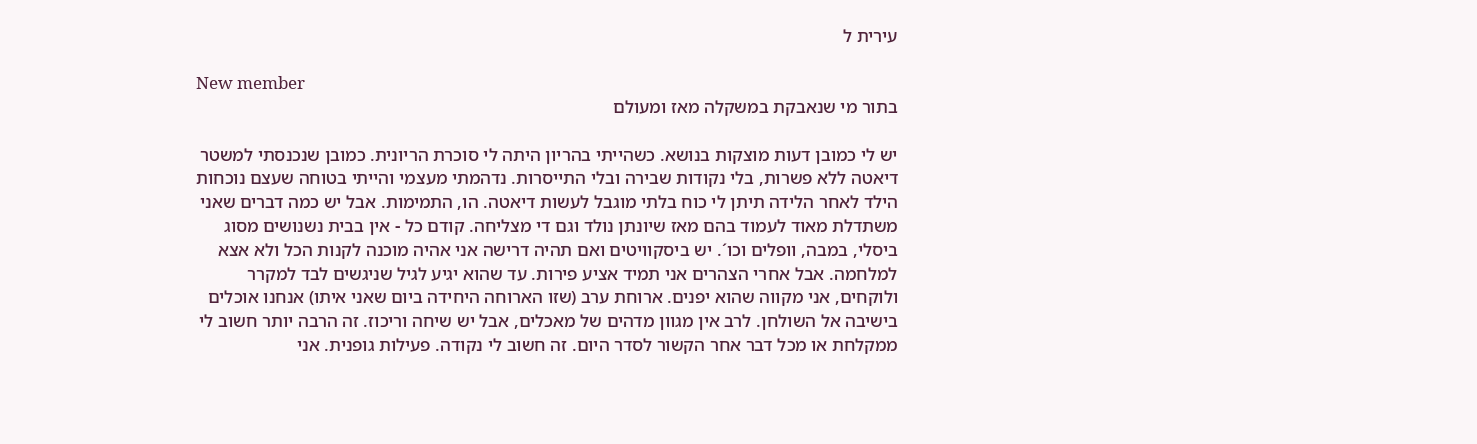עירית ל

New member
בתור מי שנאבקת במשקלה מאז ומעולם

יש לי כמובן דעות מוצקות בנושא. כשהייתי בהריון היתה לי סוכרת הריונית. כמובן שנכנסתי למשטר דיאטה ללא פשרות, בלי נקודות שבירה ובלי התייסרות. נדהמתי מעצמי והייתי בטוחה שעצם נוכחות הילד לאחר הלידה תיתן לי כוח בלתי מוגבל לעשות דיאטה. הו, התמימות. אבל יש כמה דברים שאני משתדלת מאוד לעמוד בהם מאז שיונתן נולד וגם די מצליחה. קודם כל - אין בבית נשנושים מסוג ביסלי, במבה, וופלים וכו´. יש ביסקוויטים ואם תהיה דרישה אני אהיה מוכנה לקנות הכל ולא אצא למלחמה. אבל אחרי הצהרים אני תמיד אציע פירות. עד שהוא יגיע לגיל שניגשים לבד למקרר ולוקחים, אני מקווה שהוא יפנים. ארוחת ערב (שזו הארוחה היחידה ביום שאני איתו) אנחנו אוכלים בישיבה אל השולחן. לרב אין מגוון מדהים של מאכלים, אבל יש שיחה וריכוז. זה הרבה יותר חשוב לי ממקלחת או מכל דבר אחר הקשור לסדר היום. זה חשוב לי נקודה. פעילות גופנית. אני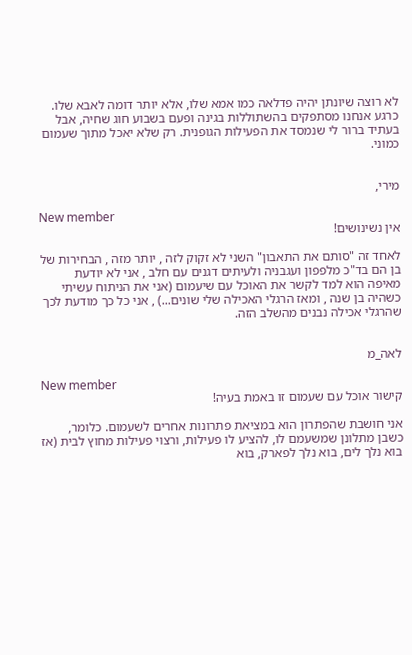לא רוצה שיונתן יהיה פדלאה כמו אמא שלו, אלא יותר דומה לאבא שלו. כרגע אנחנו מסתפקים בהשתוללות בגינה ופעם בשבוע חוג שחיה, אבל בעתיד ברור לי שנמסד את הפעילות הגופנית. רק שלא יאכל מתוך שעמום כמוני.


מירי,

New member
אין נשינושים!

לאחד זה "סותם את התאבון" השני לא זקוק לזה , יותר מזה , הבחירות של בן הם בד"כ מלפפון ועגבניה ולעיתים דגנים עם חלב , אני לא יודעת מאיפה הוא למד לקשר את האוכל עם שיעמום (אני את הניתוח עשיתי כשהיה בן שנה , ומאז הרגלי האכילה שלי שונים...) , אני כל כך מודעת לכך שהרגלי אכילה נבנים מהשלב הזה.


לאה_מ

New member
קישור אוכל עם שעמום זו באמת בעיה!

אני חושבת שהפתרון הוא במציאת פתרונות אחרים לשעמום. כלומר, כשבן מתלונן שמשעמם לו, להציע לו פעילות, ורצוי פעילות מחוץ לבית (אז בוא נלך לים, בוא נלך לפארק, בוא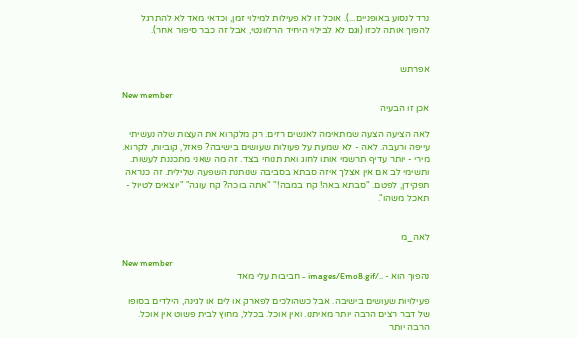נרד לנסוע באופניים...). אוכל זו לא פעילות למילוי זמן, וכדאי מאד לא להתרגל להפוך אותה לכזו (וגם לא לבילוי היחיד הרלוונטי, אבל זה כבר סיפור אחר).


אפרתש

New member
אכן זו הבעיה

לאה הציעה הצעה שמתאימה לאנשים רזים. רק מלקרוא את העצות שלה נעשיתי עייפה ורעבה. לאה - לא שמעת על פעולות שעושים בישיבה? פאזל, קוביות, לקרוא. מירי - יותר עדיף תרשמי אותו לחוג ואת תנוחי בצד. זה מה שאני מתכננת לעשות. ותשימי לב אם אין אצלך איזה סבתא בסביבה שנותנת השפעה שלילית. זה כנראה תפקידן, לפטם. "סבתא באה! קח במבה!" "אתה בוכה? קח עוגה" "יוצאים לטיול - תאכל משהו".


לאה_מ

New member
נהפוך הוא - ../images/Emo8.gif - חביבות עלי מאד

פעילויות שעושים בישיבה. אבל כשהולכים לפארק או לים או לגינה, הילדים בסופו של דבר רצים הרבה יותר מאיתנו. ואין אוכל. בכלל, מחוץ לבית פשוט אין אוכל. הרבה יותר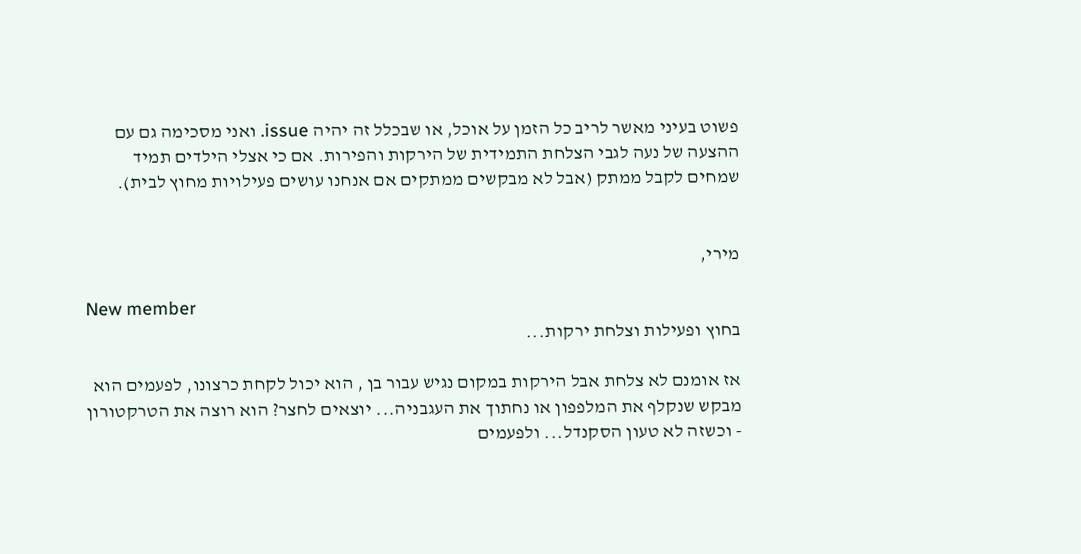פשוט בעיני מאשר לריב כל הזמן על אוכל, או שבכלל זה יהיה issue. ואני מסכימה גם עם ההצעה של נעה לגבי הצלחת התמידית של הירקות והפירות. אם כי אצלי הילדים תמיד שמחים לקבל ממתק (אבל לא מבקשים ממתקים אם אנחנו עושים פעילויות מחוץ לבית).


מירי,

New member
בחוץ ופעילות וצלחת ירקות...

אז אומנם לא צלחת אבל הירקות במקום נגיש עבור בן , הוא יכול לקחת כרצונו, לפעמים הוא מבקש שנקלף את המלפפון או נחתוך את העגבניה... יוצאים לחצר? הוא רוצה את הטרקטורון - וכשזה לא טעון הסקנדל... ולפעמים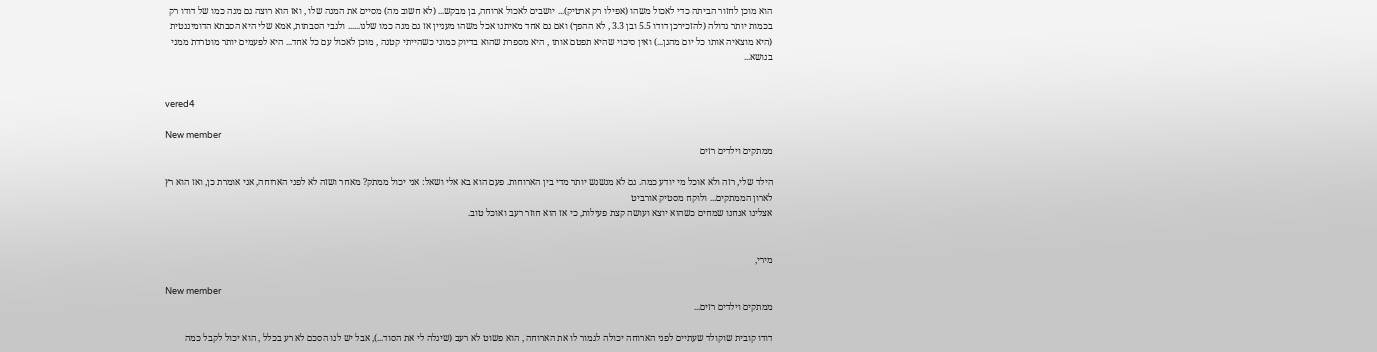הוא מוכן לחזור הביתה כדי לאכול משהו (אפילו רק ארטיק)... יושבים לאכול ארוחה, בן מבקש... (לא חשוב מה) מסיים את המנה שלו , ואז הוא רוצה גם מנה כמו של דודו רק בכמות יותר גדולה (להזכירכן דודו 5.5 ובן 3.3 , לא ההפך) ואם גם אחד מאיתנו אכל משהו מעניין אז גם מנה כמו שלנו...... ולגבי הסבתות, אמא שלי היא הסבתא הדומיננטית (היא מוצאיה אותו כל יום מהגן...) ואין סיכוי שהיא תפטם אותו , היא מספרת שהוא בדיוק כמוני כשהייתי קטנה , מוכן לאכול עם כל אחד... היא לפעמים יותר מוטרדת ממני בנושא...


vered4

New member
ממתקים וילדים רזים

הילד שלי, רזה ולא אוכל מי יודע כמה. גם לא מנשנש יותר מדי בין הארוחות. פעם הוא בא אלי ושאל: אני יכול ממתק? מאחר ושזה לא לפני הארוחה, אני אומרת כן, ואז הוא רץ לארון הממתקים... ולוקח מסטיק אורביט
אצלינו אנחנו שמחים כשהוא יוצא ועושה קצת פעילות, כי אז הוא חוזר רעב ואוכל טוב.


מירי,

New member
ממתקים וילדים רזים...

דודו קובית שוקולד שעתיים לפני הארוחה יכולה לגמור לו את הארוחה , הוא פשוט לא רעב (שיגלה לי את הסוד...), אבל יש לנו הסכם לא רע בכלל , הוא יכול לקבל כמה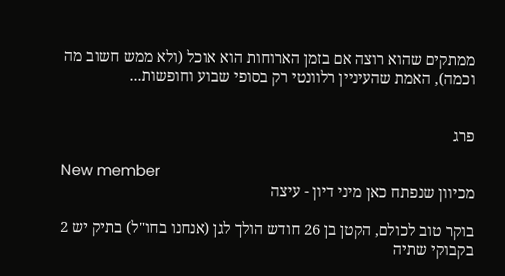ממתקים שהוא רוצה אם בזמן הארוחות הוא אוכל (ולא ממש חשוב מה וכמה), האמת שהעיניין רלוונטי רק בסופי שבוע וחופשות...


פרג

New member
מכיוון שנפתח כאן מיני דיון - עיצה

בוקר טוב לכולם, הקטן בן 26 חודש הולך לגן (אנחנו בחו"ל) בתיק יש 2 בקבוקי שתיה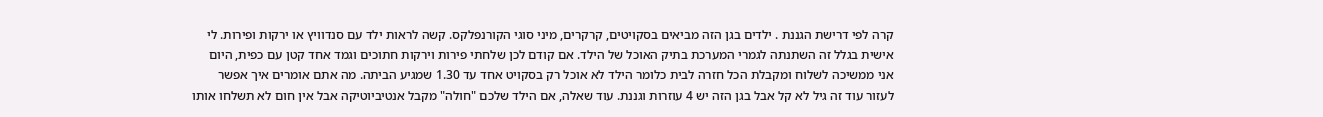קרה לפי דרישת הגננת . ילדים בגן הזה מביאים בסקויטים, קרקרים, מיני סוגי הקורנפלקס. קשה לראות ילד עם סנדוויץ או ירקות ופירות. לי אישית בגלל זה השתנתה לגמרי המערכת בתיק האוכל של הילד. אם קודם לכן שלחתי פירות וירקות חתוכים וגמד אחד קטן עם כפית, היום אני ממשיכה לשלוח ומקבלת הכל חזרה לבית כלומר הילד לא אוכל רק בסקויט אחד עד 1.30 שמגיע הביתה. מה אתם אומרים איך אפשר לעזור עוד זה גיל לא קל אבל בגן הזה יש 4 עוזרות וגננת. עוד שאלה, אם הילד שלכם "חולה" מקבל אנטיביוטיקה אבל אין חום לא תשלחו אותו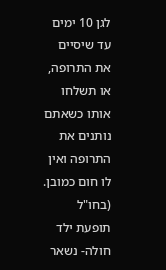לגן 10 ימים עד שיסיים את התרופה, או תשלחו אותו כשאתם נותנים את התרופה ואין לו חום כמובן. (בחו"ל תופעת ילד חולה- נשאר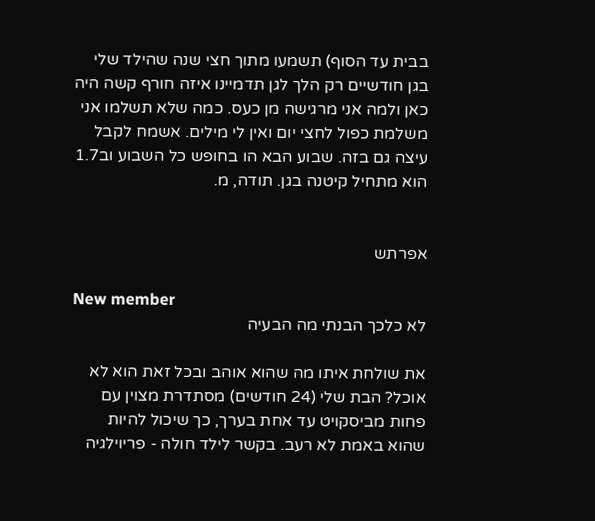בבית עד הסוף) תשמעו מתוך חצי שנה שהילד שלי בגן חודשיים רק הלך לגן תדמיינו איזה חורף קשה היה כאן ולמה אני מרגישה מן כעס. כמה שלא תשלמו אני משלמת כפול לחצי יום ואין לי מילים. אשמח לקבל עיצה גם בזה. שבוע הבא הו בחופש כל השבוע וב1.7 הוא מתחיל קיטנה בגן. תודה, מ.


אפרתש

New member
לא כלכך הבנתי מה הבעיה

את שולחת איתו מה שהוא אוהב ובכל זאת הוא לא אוכל? הבת שלי (24 חודשים) מסתדרת מצוין עם פחות מביסקויט עד אחת בערך, כך שיכול להיות שהוא באמת לא רעב. בקשר לילד חולה - פריוילגיה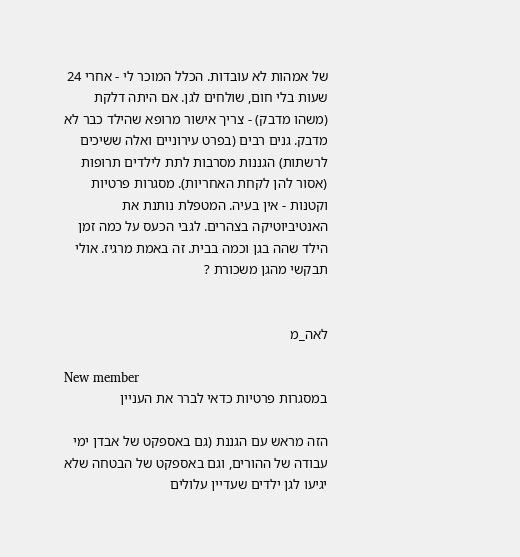של אמהות לא עובדות. הכלל המוכר לי - אחרי 24 שעות בלי חום, שולחים לגן. אם היתה דלקת (משהו מדבק) - צריך אישור מרופא שהילד כבר לא מדבק. גנים רבים (בפרט עירוניים ואלה ששיכים לרשתות) הגננות מסרבות לתת לילדים תרופות (אסור להן לקחת האחריות). מסגרות פרטיות וקטנות - אין בעיה. המטפלת נותנת את האנטיביוטיקה בצהרים. לגבי הכעס על כמה זמן הילד שהה בגן וכמה בבית. זה באמת מרגיז. אולי תבקשי מהגן משכורת ?


לאה_מ

New member
במסגרות פרטיות כדאי לברר את העניין

הזה מראש עם הגננת (גם באספקט של אבדן ימי עבודה של ההורים, וגם באספקט של הבטחה שלא יגיעו לגן ילדים שעדיין עלולים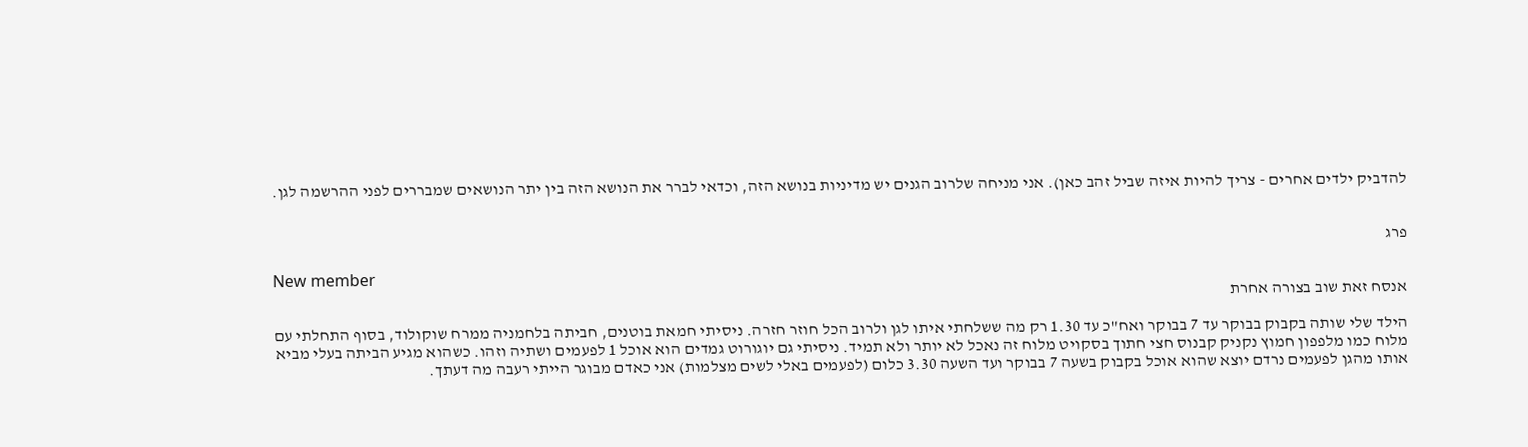להדביק ילדים אחרים - צריך להיות איזה שביל זהב כאן). אני מניחה שלרוב הגנים יש מדיניות בנושא הזה, וכדאי לברר את הנושא הזה בין יתר הנושאים שמבררים לפני ההרשמה לגן.


פרג

New member
אנסח זאת שוב בצורה אחרת

הילד שלי שותה בקבוק בבוקר עד 7 בבוקר ואח"כ עד 1.30 רק מה ששלחתי איתו לגן ולרוב הכל חוזר חזרה. ניסיתי חמאת בוטנים, חביתה בלחמניה ממרח שוקולוד, בסוף התחלתי עם מלוח כמו מלפפון חמוץ נקניק קבנוס חצי חתוך בסקויט מלוח זה נאכל לא יותר ולא תמיד. ניסיתי גם יוגורוט גמדים הוא אוכל 1 לפעמים ושתיה וזהו. כשהוא מגיע הביתה בעלי מביא אותו מהגן לפעמים נרדם יוצא שהוא אוכל בקבוק בשעה 7 בבוקר ועד השעה 3.30 כלום (לפעמים באלי לשים מצלמות) אני כאדם מבוגר הייתי רעבה מה דעתך.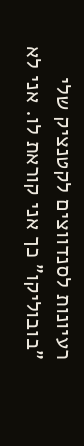רעיונות לסנדווצים לקטנציק שלי "בובוליקו" כך אני קוראת לו. אני לא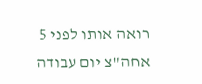רואה אותו לפני 5 אחה"צ יום עבודה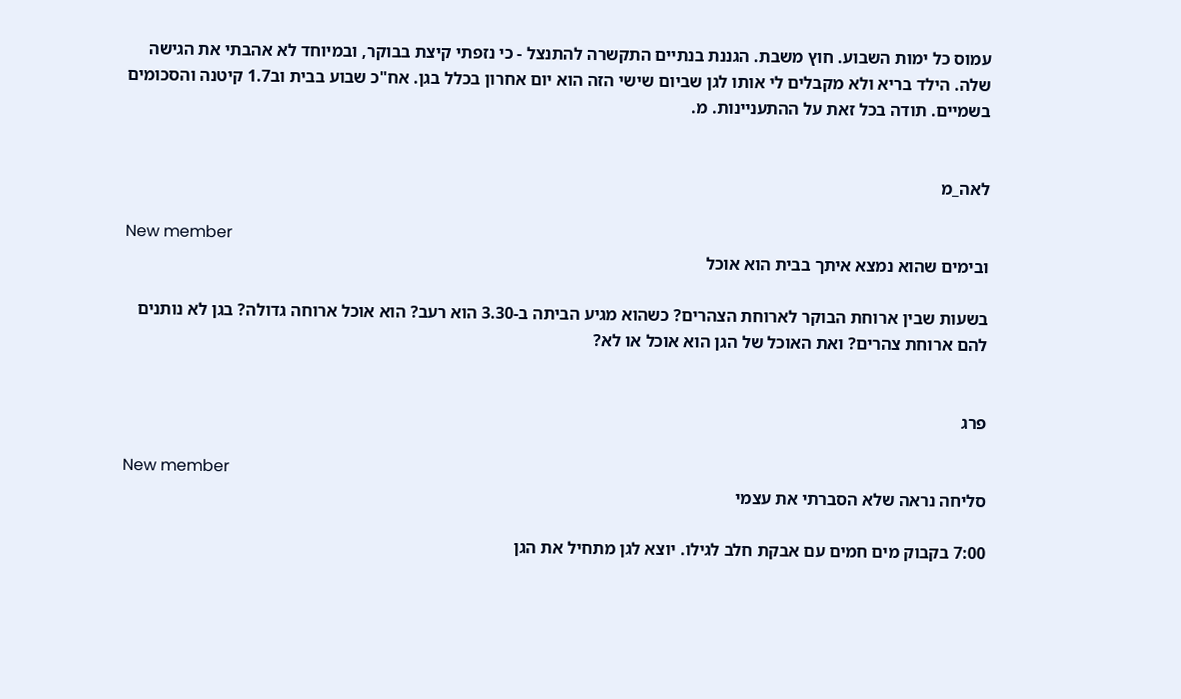עמוס כל ימות השבוע. חוץ משבת. הגננת בנתיים התקשרה להתנצל - כי נזפתי קיצת בבוקר, ובמיוחד לא אהבתי את הגישה שלה. הילד בריא ולא מקבלים לי אותו לגן שביום שישי הזה הוא יום אחרון בכלל בגן. אח"כ שבוע בבית וב1.7 קיטנה והסכומים בשמיים. תודה בכל זאת על ההתעניינות. מ.


לאה_מ

New member
ובימים שהוא נמצא איתך בבית הוא אוכל

בשעות שבין ארוחת הבוקר לארוחת הצהרים? כשהוא מגיע הביתה ב-3.30 הוא רעב? הוא אוכל ארוחה גדולה? בגן לא נותנים להם ארוחת צהרים? ואת האוכל של הגן הוא אוכל או לא?


פרג

New member
סליחה נראה שלא הסברתי את עצמי

7:00 בקבוק מים חמים עם אבקת חלב לגילו. יוצא לגן מתחיל את הגן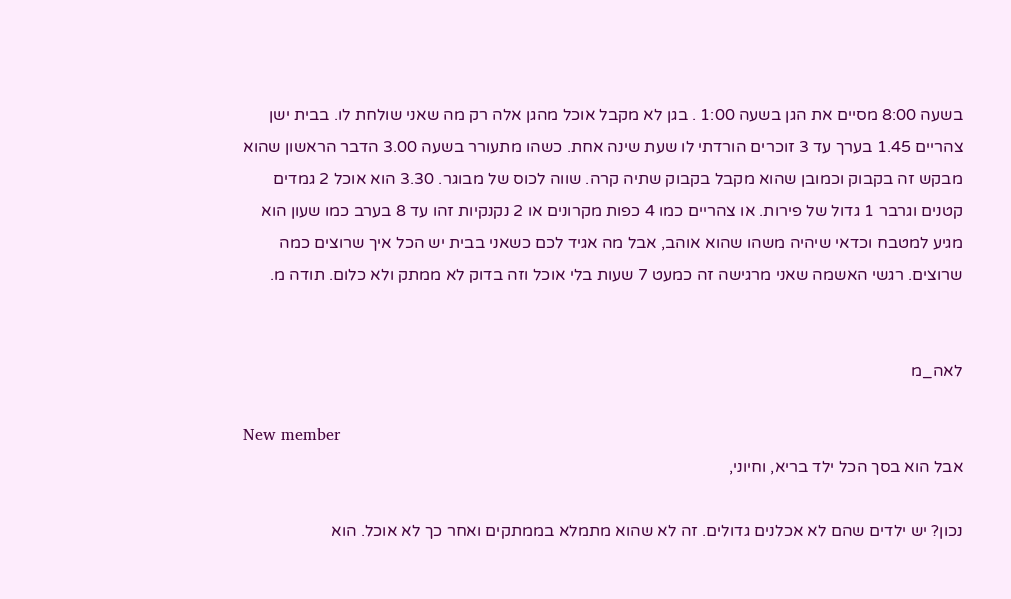בשעה 8:00 מסיים את הגן בשעה 1:00 . בגן לא מקבל אוכל מהגן אלה רק מה שאני שולחת לו. בבית ישן צהריים 1.45 בערך עד 3 זוכרים הורדתי לו שעת שינה אחת. כשהו מתעורר בשעה 3.00 הדבר הראשון שהוא מבקש זה בקבוק וכמובן שהוא מקבל בקבוק שתיה קרה. שווה לכוס של מבוגר. 3.30 הוא אוכל 2 גמדים קטנים וגרבר 1 גדול של פירות. או צהריים כמו 4 כפות מקרונים או 2 נקנקיות זהו עד 8 בערב כמו שעון הוא מגיע למטבח וכדאי שיהיה משהו שהוא אוהב, אבל מה אגיד לכם כשאני בבית יש הכל איך שרוצים כמה שרוצים. רגשי האשמה שאני מרגישה זה כמעט 7 שעות בלי אוכל וזה בדוק לא ממתק ולא כלום. תודה מ.


לאה_מ

New member
אבל הוא בסך הכל ילד בריא, וחיוני,

נכון? יש ילדים שהם לא אכלנים גדולים. זה לא שהוא מתמלא בממתקים ואחר כך לא אוכל. הוא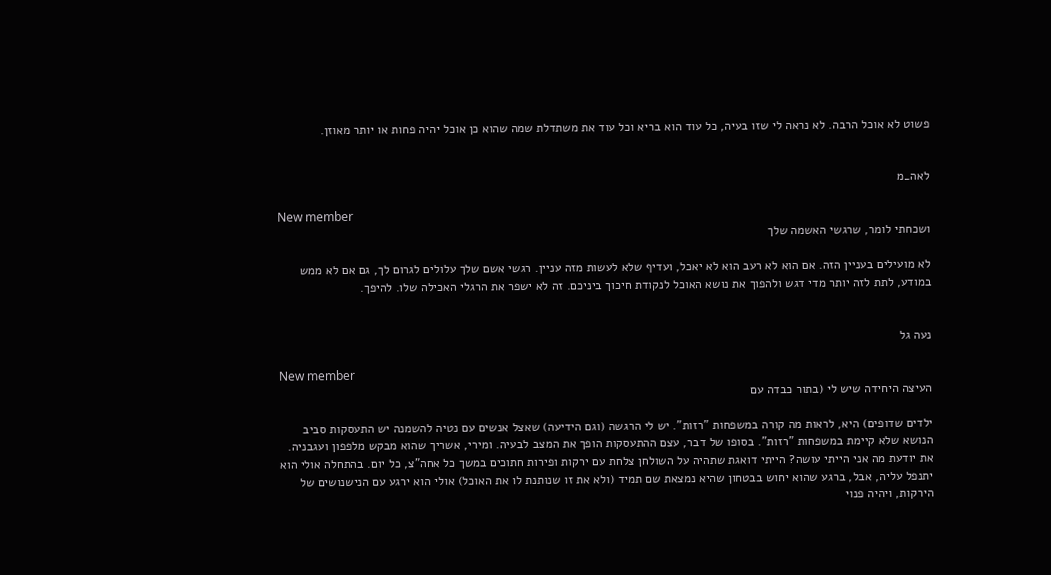פשוט לא אוכל הרבה. לא נראה לי שזו בעיה, כל עוד הוא בריא וכל עוד את משתדלת שמה שהוא כן אוכל יהיה פחות או יותר מאוזן.


לאה_מ

New member
ושכחתי לומר, שרגשי האשמה שלך

לא מועילים בעניין הזה. אם הוא לא רעב הוא לא יאכל, ועדיף שלא לעשות מזה עניין. רגשי אשם שלך עלולים לגרום לך, גם אם לא ממש במודע, לתת לזה יותר מדי דגש ולהפוך את נושא האוכל לנקודת חיכוך ביניכם. זה לא ישפר את הרגלי האכילה שלו. להיפך.


נעה גל

New member
העיצה היחידה שיש לי (בתור כבדה עם

ילדים שדופים) היא, לראות מה קורה במשפחות "רזות". יש לי הרגשה (וגם הידיעה) שאצל אנשים עם נטיה להשמנה יש התעסקות סביב הנושא שלא קיימת במשפחות "רזות". בסופו של דבר, עצם ההתעסקות הופך את המצב לבעיה. ומירי, אשריך שהוא מבקש מלפפון ועגבניה. את יודעת מה אני הייתי עושה? הייתי דואגת שתהיה על השולחן צלחת עם ירקות ופירות חתוכים במשך כל אחה"צ, כל יום. בהתחלה אולי הוא יתנפל עליה, אבל, ברגע שהוא יחוש בבטחון שהיא נמצאת שם תמיד (ולא את זו שנותנת לו את האוכל) אולי הוא ירגע עם הנישנושים של הירקות, ויהיה פנוי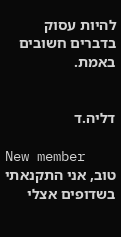להיות עסוק בדברים חשובים באמת.


דליה.ד

New member
טוב, אני התקנאתי בשדופים אצלי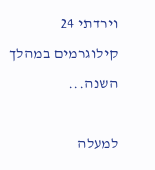וירדתי 24 קילוגרמים במהלך השנה...

למעלה